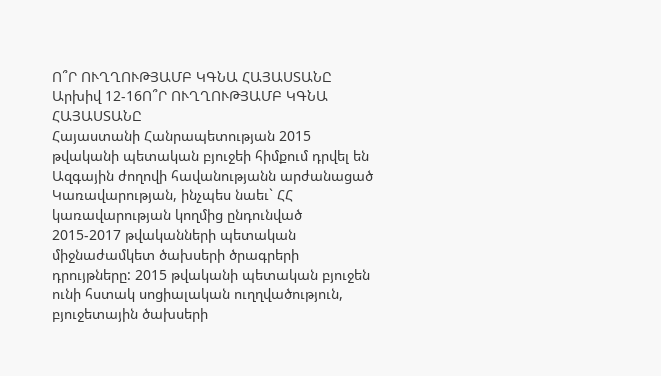Ո՞Ր ՈՒՂՂՈՒԹՅԱՄԲ ԿԳՆԱ ՀԱՅԱՍՏԱՆԸ
Արխիվ 12-16Ո՞Ր ՈՒՂՂՈՒԹՅԱՄԲ ԿԳՆԱ ՀԱՅԱՍՏԱՆԸ
Հայաստանի Հանրապետության 2015 թվականի պետական բյուջեի հիմքում դրվել են Ազգային ժողովի հավանությանն արժանացած Կառավարության, ինչպես նաեւ` ՀՀ կառավարության կողմից ընդունված 2015-2017 թվականների պետական միջնաժամկետ ծախսերի ծրագրերի դրույթները: 2015 թվականի պետական բյուջեն ունի հստակ սոցիալական ուղղվածություն, բյուջետային ծախսերի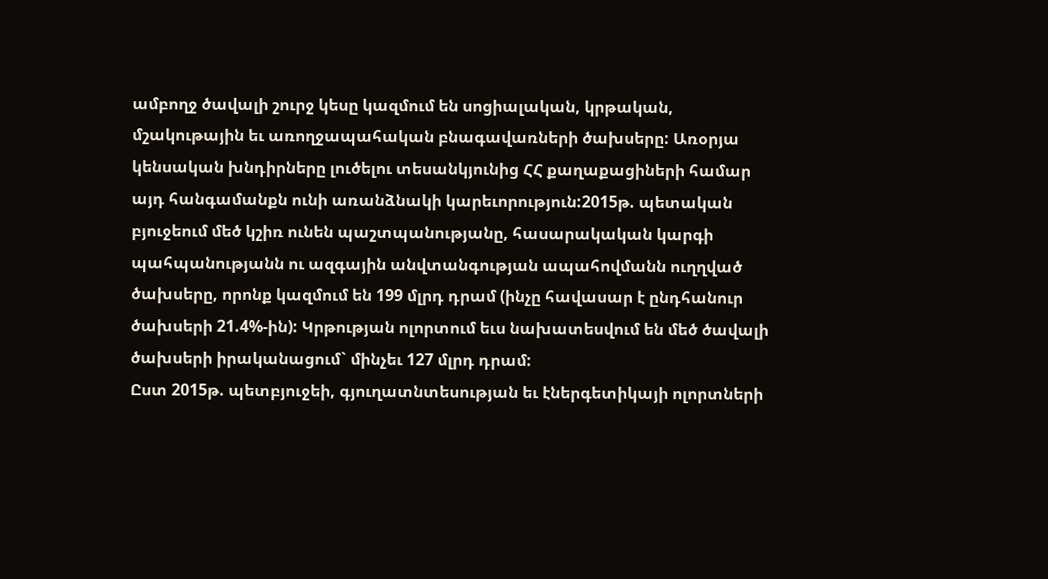ամբողջ ծավալի շուրջ կեսը կազմում են սոցիալական, կրթական, մշակութային եւ առողջապահական բնագավառների ծախսերը: Առօրյա կենսական խնդիրները լուծելու տեսանկյունից ՀՀ քաղաքացիների համար այդ հանգամանքն ունի առանձնակի կարեւորություն:2015թ. պետական բյուջեում մեծ կշիռ ունեն պաշտպանությանը, հասարակական կարգի պահպանությանն ու ազգային անվտանգության ապահովմանն ուղղված ծախսերը, որոնք կազմում են 199 մլրդ դրամ (ինչը հավասար է ընդհանուր ծախսերի 21.4%-ին): Կրթության ոլորտում եւս նախատեսվում են մեծ ծավալի ծախսերի իրականացում` մինչեւ 127 մլրդ դրամ:
Ըստ 2015թ. պետբյուջեի, գյուղատնտեսության եւ էներգետիկայի ոլորտների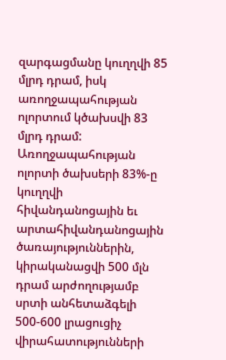զարգացմանը կուղղվի 85 մլրդ դրամ, իսկ առողջապահության ոլորտում կծախսվի 83 մլրդ դրամ: Առողջապահության ոլորտի ծախսերի 83%-ը կուղղվի հիվանդանոցային եւ արտահիվանդանոցային ծառայություններին, կիրականացվի 500 մլն դրամ արժողությամբ սրտի անհետաձգելի 500-600 լրացուցիչ վիրահատությունների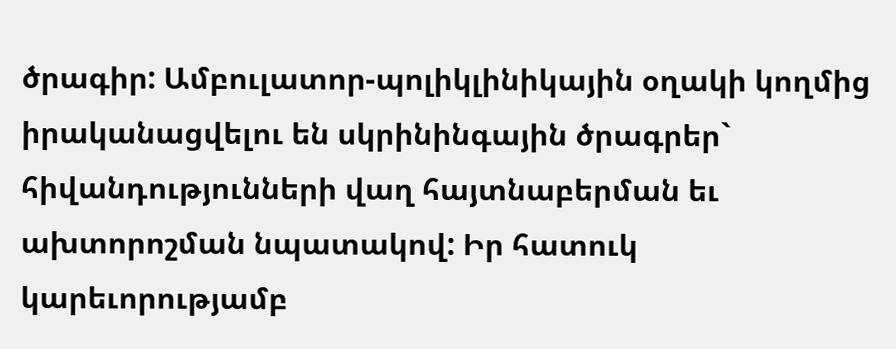ծրագիր: Ամբուլատոր-պոլիկլինիկային օղակի կողմից իրականացվելու են սկրինինգային ծրագրեր` հիվանդությունների վաղ հայտնաբերման եւ ախտորոշման նպատակով: Իր հատուկ կարեւորությամբ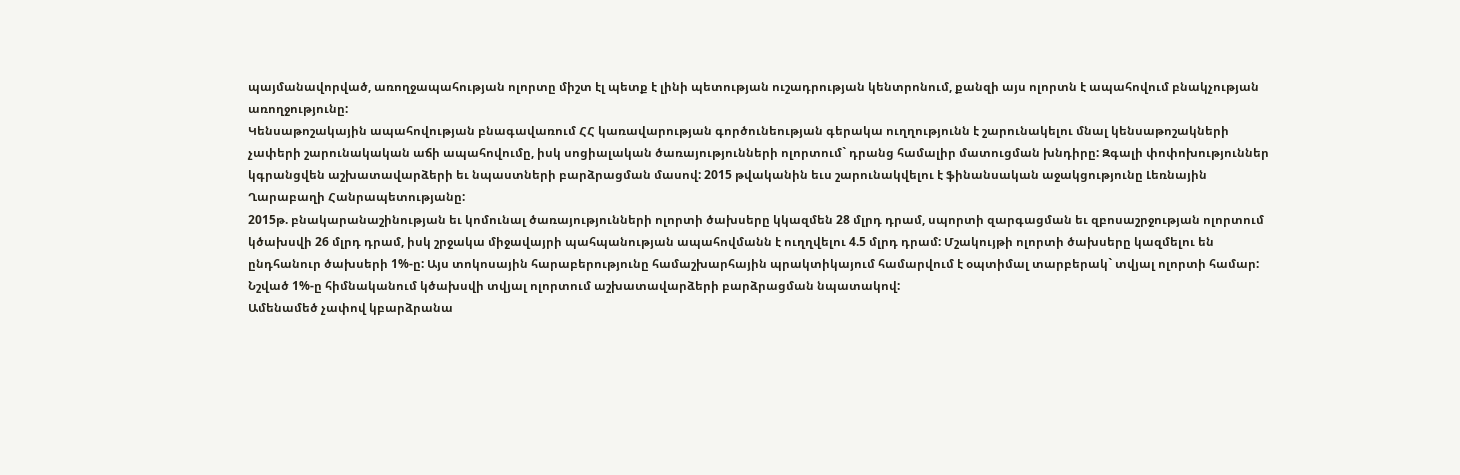պայմանավորված, առողջապահության ոլորտը միշտ էլ պետք է լինի պետության ուշադրության կենտրոնում, քանզի այս ոլորտն է ապահովում բնակչության առողջությունը:
Կենսաթոշակային ապահովության բնագավառում ՀՀ կառավարության գործունեության գերակա ուղղությունն է շարունակելու մնալ կենսաթոշակների չափերի շարունակական աճի ապահովումը, իսկ սոցիալական ծառայությունների ոլորտում` դրանց համալիր մատուցման խնդիրը: Զգալի փոփոխություններ կգրանցվեն աշխատավարձերի եւ նպաստների բարձրացման մասով: 2015 թվականին եւս շարունակվելու է ֆինանսական աջակցությունը Լեռնային Ղարաբաղի Հանրապետությանը:
2015թ. բնակարանաշինության եւ կոմունալ ծառայությունների ոլորտի ծախսերը կկազմեն 28 մլրդ դրամ, սպորտի զարգացման եւ զբոսաշրջության ոլորտում կծախսվի 26 մլրդ դրամ, իսկ շրջակա միջավայրի պահպանության ապահովմանն է ուղղվելու 4.5 մլրդ դրամ: Մշակույթի ոլորտի ծախսերը կազմելու են ընդհանուր ծախսերի 1%-ը: Այս տոկոսային հարաբերությունը համաշխարհային պրակտիկայում համարվում է օպտիմալ տարբերակ` տվյալ ոլորտի համար: Նշված 1%-ը հիմնականում կծախսվի տվյալ ոլորտում աշխատավարձերի բարձրացման նպատակով:
Ամենամեծ չափով կբարձրանա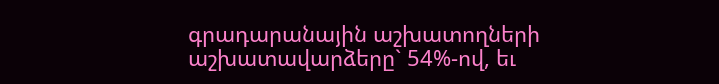գրադարանային աշխատողների աշխատավարձերը` 54%-ով, եւ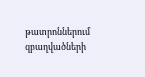թատրոններում զբաղվածների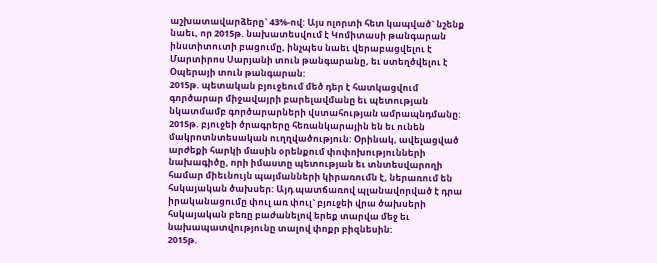աշխատավարձերը` 43%-ով: Այս ոլորտի հետ կապված` նշենք նաեւ, որ 2015թ. նախատեսվում է Կոմիտասի թանգարան ինստիտուտի բացումը, ինչպես նաեւ վերաբացվելու է Մարտիրոս Սարյանի տուն թանգարանը, եւ ստեղծվելու է Օպերայի տուն թանգարան:
2015թ. պետական բյուջեում մեծ դեր է հատկացվում գործարար միջավայրի բարելավմանը եւ պետության նկատմամբ գործարարների վստահության ամրապնդմանը: 2015թ. բյուջեի ծրագրերը հեռանկարային են եւ ունեն մակրոտնտեսական ուղղվածություն: Օրինակ, ավելացված արժեքի հարկի մասին օրենքում փոփոխությունների նախագիծը, որի իմաստը պետության եւ տնտեսվարողի համար միեւնույն պայմանների կիրառումն է, ներառում են հսկայական ծախսեր: Այդ պատճառով պլանավորված է դրա իրականացումը փուլ առ փուլ` բյուջեի վրա ծախսերի հսկայական բեռը բաժանելով երեք տարվա մեջ եւ նախապատվությունը տալով փոքր բիզնեսին:
2015թ.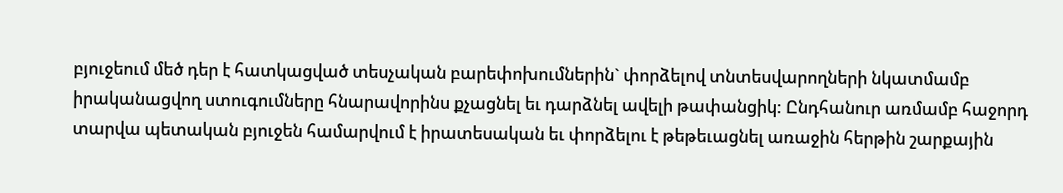բյուջեում մեծ դեր է հատկացված տեսչական բարեփոխումներին` փորձելով տնտեսվարողների նկատմամբ իրականացվող ստուգումները հնարավորինս քչացնել եւ դարձնել ավելի թափանցիկ: Ընդհանուր առմամբ հաջորդ տարվա պետական բյուջեն համարվում է իրատեսական եւ փորձելու է թեթեւացնել առաջին հերթին շարքային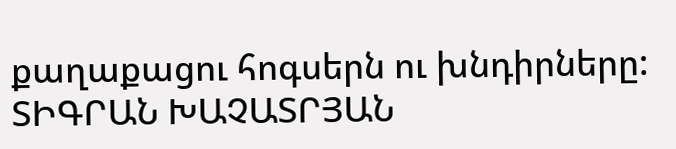քաղաքացու հոգսերն ու խնդիրները:
ՏԻԳՐԱՆ ԽԱՉԱՏՐՅԱՆ